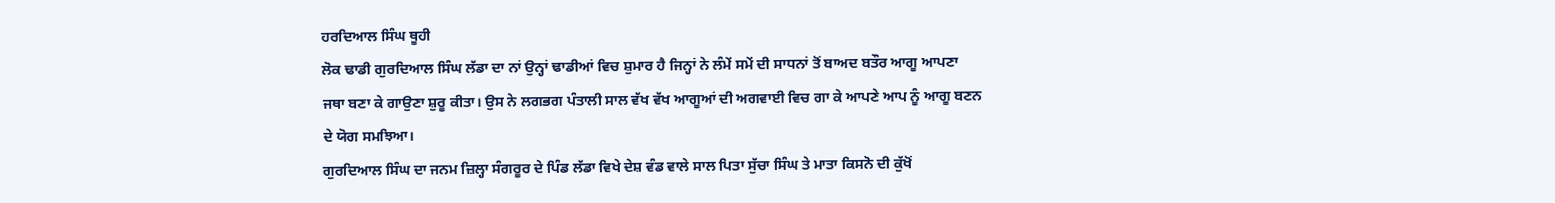ਹਰਦਿਆਲ ਸਿੰਘ ਥੂਹੀ
ਲੋਕ ਢਾਡੀ ਗੁਰਦਿਆਲ ਸਿੰਘ ਲੱਡਾ ਦਾ ਨਾਂ ਉਨ੍ਹਾਂ ਢਾਡੀਆਂ ਵਿਚ ਸ਼ੁਮਾਰ ਹੈ ਜਿਨ੍ਹਾਂ ਨੇ ਲੰਮੇਂ ਸਮੇਂ ਦੀ ਸਾਧਨਾਂ ਤੋਂ ਬਾਅਦ ਬਤੌਰ ਆਗੂ ਆਪਣਾ ਜਥਾ ਬਣਾ ਕੇ ਗਾਉਣਾ ਸ਼ੁਰੂ ਕੀਤਾ। ਉਸ ਨੇ ਲਗਭਗ ਪੰਤਾਲੀ ਸਾਲ ਵੱਖ ਵੱਖ ਆਗੂਆਂ ਦੀ ਅਗਵਾਈ ਵਿਚ ਗਾ ਕੇ ਆਪਣੇ ਆਪ ਨੂੰ ਆਗੂ ਬਣਨ ਦੇ ਯੋਗ ਸਮਝਿਆ।
ਗੁਰਦਿਆਲ ਸਿੰਘ ਦਾ ਜਨਮ ਜ਼ਿਲ੍ਹਾ ਸੰਗਰੂਰ ਦੇ ਪਿੰਡ ਲੱਡਾ ਵਿਖੇ ਦੇਸ਼ ਵੰਡ ਵਾਲੇ ਸਾਲ ਪਿਤਾ ਸੁੱਚਾ ਸਿੰਘ ਤੇ ਮਾਤਾ ਕਿਸਨੋ ਦੀ ਕੁੱਖੋਂ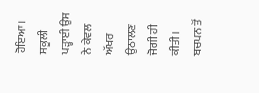ਹੋਇਆ। ਸਕੂਲੀ ਪੜ੍ਹਾਈ ਉਸ ਨੇ ਕੇਵਲ ਅੱਖਰ ਉਠਾਲਣ ਜੋਗੀ ਹੀ ਕੀਤੀ। ਬਚਪਨ ਤੋਂ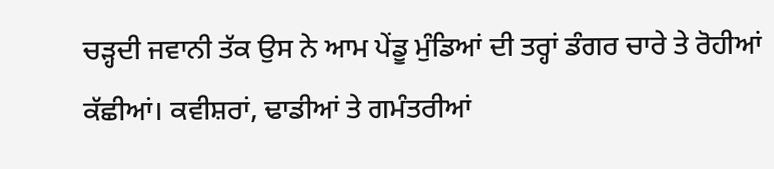ਚੜ੍ਹਦੀ ਜਵਾਨੀ ਤੱਕ ਉਸ ਨੇ ਆਮ ਪੇਂਡੂ ਮੁੰਡਿਆਂ ਦੀ ਤਰ੍ਹਾਂ ਡੰਗਰ ਚਾਰੇ ਤੇ ਰੋਹੀਆਂ ਕੱਛੀਆਂ। ਕਵੀਸ਼ਰਾਂ, ਢਾਡੀਆਂ ਤੇ ਗਮੰਤਰੀਆਂ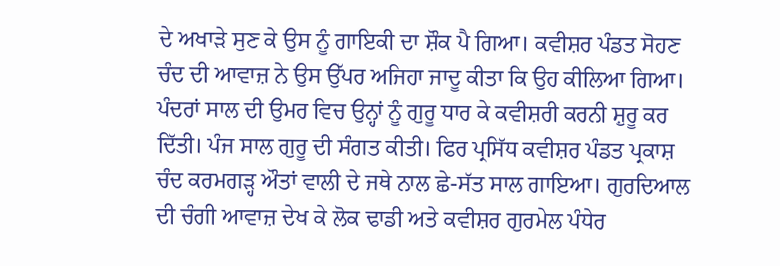ਦੇ ਅਖਾੜੇ ਸੁਣ ਕੇ ਉਸ ਨੂੰ ਗਾਇਕੀ ਦਾ ਸ਼ੌਕ ਪੈ ਗਿਆ। ਕਵੀਸ਼ਰ ਪੰਡਤ ਸੋਹਣ ਚੰਦ ਦੀ ਆਵਾਜ਼ ਨੇ ਉਸ ਉੱਪਰ ਅਜਿਹਾ ਜਾਦੂ ਕੀਤਾ ਕਿ ਉਹ ਕੀਲਿਆ ਗਿਆ। ਪੰਦਰਾਂ ਸਾਲ ਦੀ ਉਮਰ ਵਿਚ ਉਨ੍ਹਾਂ ਨੂੰ ਗੁਰੂ ਧਾਰ ਕੇ ਕਵੀਸ਼ਰੀ ਕਰਨੀ ਸ਼ੁਰੂ ਕਰ ਦਿੱਤੀ। ਪੰਜ ਸਾਲ ਗੁਰੂ ਦੀ ਸੰਗਤ ਕੀਤੀ। ਫਿਰ ਪ੍ਰਸਿੱਧ ਕਵੀਸ਼ਰ ਪੰਡਤ ਪ੍ਰਕਾਸ਼ ਚੰਦ ਕਰਮਗੜ੍ਹ ਔਤਾਂ ਵਾਲੀ ਦੇ ਜਥੇ ਨਾਲ ਛੇ-ਸੱਤ ਸਾਲ ਗਾਇਆ। ਗੁਰਦਿਆਲ ਦੀ ਚੰਗੀ ਆਵਾਜ਼ ਦੇਖ ਕੇ ਲੋਕ ਢਾਡੀ ਅਤੇ ਕਵੀਸ਼ਰ ਗੁਰਮੇਲ ਪੰਧੇਰ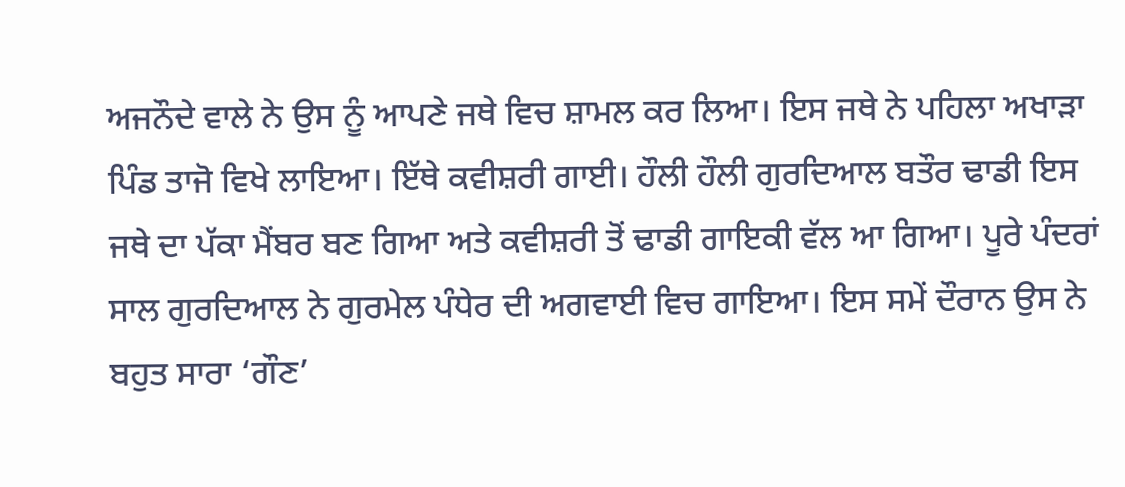ਅਜਨੌਦੇ ਵਾਲੇ ਨੇ ਉਸ ਨੂੰ ਆਪਣੇ ਜਥੇ ਵਿਚ ਸ਼ਾਮਲ ਕਰ ਲਿਆ। ਇਸ ਜਥੇ ਨੇ ਪਹਿਲਾ ਅਖਾੜਾ ਪਿੰਡ ਤਾਜੋ ਵਿਖੇ ਲਾਇਆ। ਇੱਥੇ ਕਵੀਸ਼ਰੀ ਗਾਈ। ਹੌਲੀ ਹੌਲੀ ਗੁਰਦਿਆਲ ਬਤੌਰ ਢਾਡੀ ਇਸ ਜਥੇ ਦਾ ਪੱਕਾ ਮੈਂਬਰ ਬਣ ਗਿਆ ਅਤੇ ਕਵੀਸ਼ਰੀ ਤੋਂ ਢਾਡੀ ਗਾਇਕੀ ਵੱਲ ਆ ਗਿਆ। ਪੂਰੇ ਪੰਦਰਾਂ ਸਾਲ ਗੁਰਦਿਆਲ ਨੇ ਗੁਰਮੇਲ ਪੰਧੇਰ ਦੀ ਅਗਵਾਈ ਵਿਚ ਗਾਇਆ। ਇਸ ਸਮੇਂ ਦੌਰਾਨ ਉਸ ਨੇ ਬਹੁਤ ਸਾਰਾ ‘ਗੌਣ’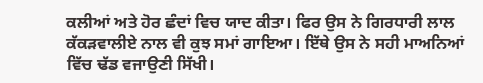ਕਲੀਆਂ ਅਤੇ ਹੋਰ ਛੰਦਾਂ ਵਿਚ ਯਾਦ ਕੀਤਾ। ਫਿਰ ਉਸ ਨੇ ਗਿਰਧਾਰੀ ਲਾਲ ਕੱਕੜਵਾਲੀਏ ਨਾਲ ਵੀ ਕੁਝ ਸਮਾਂ ਗਾਇਆ। ਇੱਥੇ ਉਸ ਨੇ ਸਹੀ ਮਾਅਨਿਆਂ ਵਿੱਚ ਢੱਡ ਵਜਾਉਣੀ ਸਿੱਖੀ।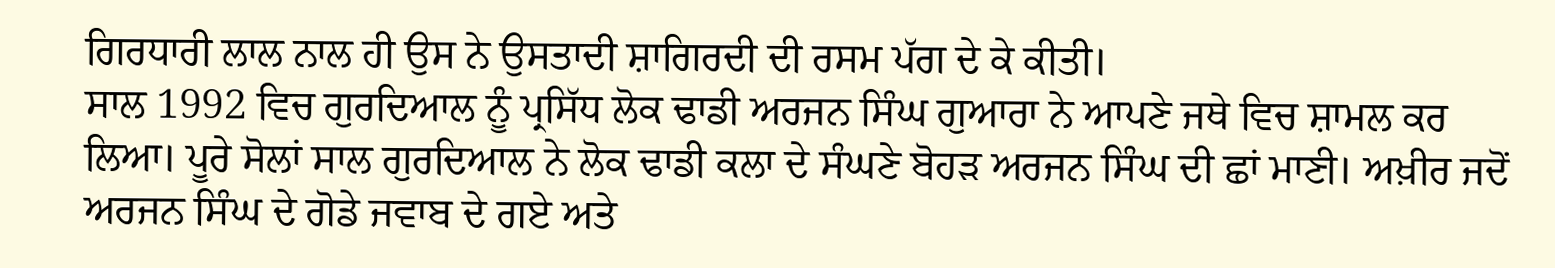ਗਿਰਧਾਰੀ ਲਾਲ ਨਾਲ ਹੀ ਉਸ ਨੇ ਉਸਤਾਦੀ ਸ਼ਾਗਿਰਦੀ ਦੀ ਰਸਮ ਪੱਗ ਦੇ ਕੇ ਕੀਤੀ।
ਸਾਲ 1992 ਵਿਚ ਗੁਰਦਿਆਲ ਨੂੰ ਪ੍ਰਸਿੱਧ ਲੋਕ ਢਾਡੀ ਅਰਜਨ ਸਿੰਘ ਗੁਆਰਾ ਨੇ ਆਪਣੇ ਜਥੇ ਵਿਚ ਸ਼ਾਮਲ ਕਰ ਲਿਆ। ਪੂਰੇ ਸੋਲਾਂ ਸਾਲ ਗੁਰਦਿਆਲ ਨੇ ਲੋਕ ਢਾਡੀ ਕਲਾ ਦੇ ਸੰਘਣੇ ਬੋਹੜ ਅਰਜਨ ਸਿੰਘ ਦੀ ਛਾਂ ਮਾਣੀ। ਅਖ਼ੀਰ ਜਦੋਂ ਅਰਜਨ ਸਿੰਘ ਦੇ ਗੋਡੇ ਜਵਾਬ ਦੇ ਗਏ ਅਤੇ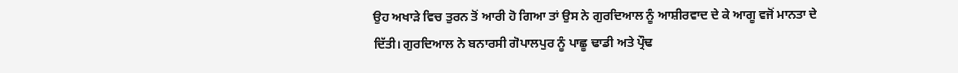ਉਹ ਅਖਾੜੇ ਵਿਚ ਤੁਰਨ ਤੋਂ ਆਰੀ ਹੋ ਗਿਆ ਤਾਂ ਉਸ ਨੇ ਗੁਰਦਿਆਲ ਨੂੰ ਆਸ਼ੀਰਵਾਦ ਦੇ ਕੇ ਆਗੂ ਵਜੋਂ ਮਾਨਤਾ ਦੇ ਦਿੱਤੀ। ਗੁਰਦਿਆਲ ਨੇ ਬਨਾਰਸੀ ਗੋਪਾਲਪੁਰ ਨੂੰ ਪਾਛੂ ਢਾਡੀ ਅਤੇ ਪ੍ਰੌਢ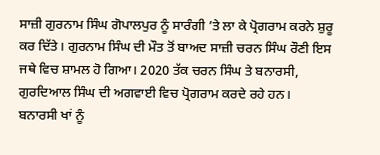ਸਾਜ਼ੀ ਗੁਰਨਾਮ ਸਿੰਘ ਗੋਪਾਲਪੁਰ ਨੂੰ ਸਾਰੰਗੀ ’ਤੇ ਲਾ ਕੇ ਪ੍ਰੋਗਰਾਮ ਕਰਨੇ ਸ਼ੁਰੂ ਕਰ ਦਿੱਤੇ। ਗੁਰਨਾਮ ਸਿੰਘ ਦੀ ਮੌਤ ਤੋਂ ਬਾਅਦ ਸਾਜ਼ੀ ਚਰਨ ਸਿੰਘ ਰੌਣੀ ਇਸ ਜਥੇ ਵਿਚ ਸ਼ਾਮਲ ਹੋ ਗਿਆ। 2020 ਤੱਕ ਚਰਨ ਸਿੰਘ ਤੇ ਬਨਾਰਸੀ, ਗੁਰਦਿਆਲ ਸਿੰਘ ਦੀ ਅਗਵਾਈ ਵਿਚ ਪ੍ਰੋਗਰਾਮ ਕਰਦੇ ਰਹੇ ਹਨ।
ਬਨਾਰਸੀ ਖਾਂ ਨੂੰ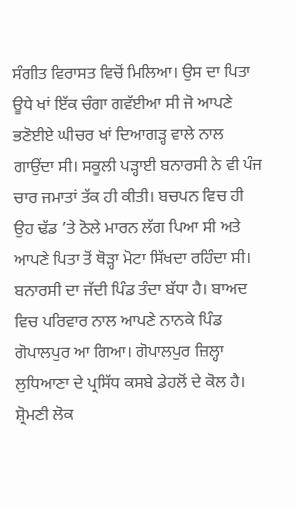ਸੰਗੀਤ ਵਿਰਾਸਤ ਵਿਚੋਂ ਮਿਲਿਆ। ਉਸ ਦਾ ਪਿਤਾ ਊਧੇ ਖਾਂ ਇੱਕ ਚੰਗਾ ਗਵੱਈਆ ਸੀ ਜੋ ਆਪਣੇ ਭਣੋਈਏ ਘੀਚਰ ਖਾਂ ਦਿਆਗੜ੍ਹ ਵਾਲੇ ਨਾਲ ਗਾਉਂਦਾ ਸੀ। ਸਕੂਲੀ ਪੜ੍ਹਾਈ ਬਨਾਰਸੀ ਨੇ ਵੀ ਪੰਜ ਚਾਰ ਜਮਾਤਾਂ ਤੱਕ ਹੀ ਕੀਤੀ। ਬਚਪਨ ਵਿਚ ਹੀ ਉਹ ਢੱਡ ’ਤੇ ਠੋਲੇ ਮਾਰਨ ਲੱਗ ਪਿਆ ਸੀ ਅਤੇ ਆਪਣੇ ਪਿਤਾ ਤੋਂ ਥੋੜ੍ਹਾ ਮੋਟਾ ਸਿੱਖਦਾ ਰਹਿੰਦਾ ਸੀ। ਬਨਾਰਸੀ ਦਾ ਜੱਦੀ ਪਿੰਡ ਤੰਦਾ ਬੱਧਾ ਹੈ। ਬਾਅਦ ਵਿਚ ਪਰਿਵਾਰ ਨਾਲ ਆਪਣੇ ਨਾਨਕੇ ਪਿੰਡ ਗੋਪਾਲਪੁਰ ਆ ਗਿਆ। ਗੋਪਾਲਪੁਰ ਜ਼ਿਲ੍ਹਾ ਲੁਧਿਆਣਾ ਦੇ ਪ੍ਰਸਿੱਧ ਕਸਬੇ ਡੇਹਲੋਂ ਦੇ ਕੋਲ ਹੈ। ਸ਼੍ਰੋਮਣੀ ਲੋਕ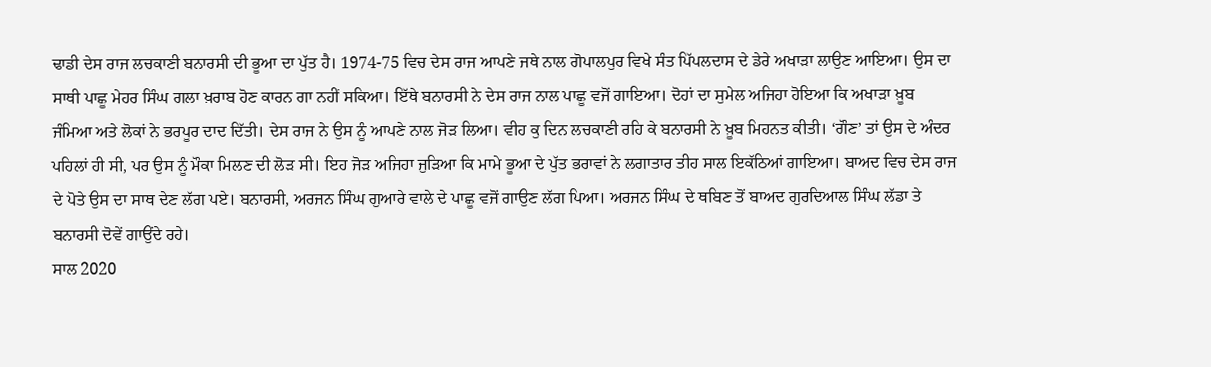ਢਾਡੀ ਦੇਸ ਰਾਜ ਲਚਕਾਣੀ ਬਨਾਰਸੀ ਦੀ ਭੂਆ ਦਾ ਪੁੱਤ ਹੈ। 1974-75 ਵਿਚ ਦੇਸ ਰਾਜ ਆਪਣੇ ਜਥੇ ਨਾਲ ਗੋਪਾਲਪੁਰ ਵਿਖੇ ਸੰਤ ਪਿੱਪਲਦਾਸ ਦੇ ਡੇਰੇ ਅਖਾੜਾ ਲਾਉਣ ਆਇਆ। ਉਸ ਦਾ ਸਾਥੀ ਪਾਛੂ ਮੇਹਰ ਸਿੰਘ ਗਲਾ ਖ਼ਰਾਬ ਹੋਣ ਕਾਰਨ ਗਾ ਨਹੀਂ ਸਕਿਆ। ਇੱਥੇ ਬਨਾਰਸੀ ਨੇ ਦੇਸ ਰਾਜ ਨਾਲ ਪਾਛੂ ਵਜੋਂ ਗਾਇਆ। ਦੋਹਾਂ ਦਾ ਸੁਮੇਲ ਅਜਿਹਾ ਹੋਇਆ ਕਿ ਅਖਾੜਾ ਖ਼ੂਬ ਜੰਮਿਆ ਅਤੇ ਲੋਕਾਂ ਨੇ ਭਰਪੂਰ ਦਾਦ ਦਿੱਤੀ। ਦੇਸ ਰਾਜ ਨੇ ਉਸ ਨੂੰ ਆਪਣੇ ਨਾਲ ਜੋੜ ਲਿਆ। ਵੀਹ ਕੁ ਦਿਨ ਲਚਕਾਣੀ ਰਹਿ ਕੇ ਬਨਾਰਸੀ ਨੇ ਖ਼ੂਬ ਮਿਹਨਤ ਕੀਤੀ। ‘ਗੌਣ’ ਤਾਂ ਉਸ ਦੇ ਅੰਦਰ ਪਹਿਲਾਂ ਹੀ ਸੀ, ਪਰ ਉਸ ਨੂੰ ਮੌਕਾ ਮਿਲਣ ਦੀ ਲੋੜ ਸੀ। ਇਹ ਜੋੜ ਅਜਿਹਾ ਜੁੜਿਆ ਕਿ ਮਾਮੇ ਭੂਆ ਦੇ ਪੁੱਤ ਭਰਾਵਾਂ ਨੇ ਲਗਾਤਾਰ ਤੀਹ ਸਾਲ ਇਕੱਠਿਆਂ ਗਾਇਆ। ਬਾਅਦ ਵਿਚ ਦੇਸ ਰਾਜ ਦੇ ਪੋਤੇ ਉਸ ਦਾ ਸਾਥ ਦੇਣ ਲੱਗ ਪਏ। ਬਨਾਰਸੀ, ਅਰਜਨ ਸਿੰਘ ਗੁਆਰੇ ਵਾਲੇ ਦੇ ਪਾਛੂ ਵਜੋਂ ਗਾਉਣ ਲੱਗ ਪਿਆ। ਅਰਜਨ ਸਿੰਘ ਦੇ ਥਬਿਣ ਤੋਂ ਬਾਅਦ ਗੁਰਦਿਆਲ ਸਿੰਘ ਲੱਡਾ ਤੇ ਬਨਾਰਸੀ ਦੋਵੇਂ ਗਾਉਂਦੇ ਰਹੇ।
ਸਾਲ 2020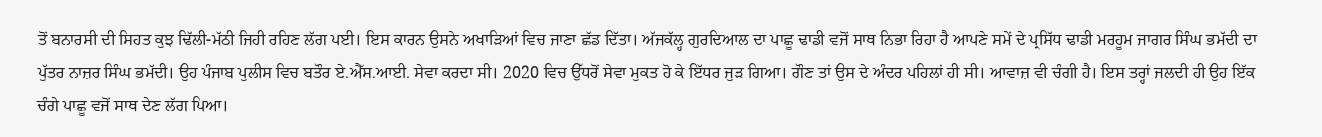ਤੋਂ ਬਨਾਰਸੀ ਦੀ ਸਿਹਤ ਕੁਝ ਢਿੱਲੀ-ਮੱਠੀ ਜਿਹੀ ਰਹਿਣ ਲੱਗ ਪਈ। ਇਸ ਕਾਰਨ ਉਸਨੇ ਅਖਾੜਿਆਂ ਵਿਚ ਜਾਣਾ ਛੱਡ ਦਿੱਤਾ। ਅੱਜਕੱਲ੍ਹ ਗੁਰਦਿਆਲ ਦਾ ਪਾਛੂ ਢਾਡੀ ਵਜੋਂ ਸਾਥ ਨਿਭਾ ਰਿਹਾ ਹੈ ਆਪਣੇ ਸਮੇਂ ਦੇ ਪ੍ਰਸਿੱਧ ਢਾਡੀ ਮਰਹੂਮ ਜਾਗਰ ਸਿੰਘ ਭਮੱਦੀ ਦਾ ਪੁੱਤਰ ਨਾਜ਼ਰ ਸਿੰਘ ਭਮੱਦੀ। ਉਹ ਪੰਜਾਬ ਪੁਲੀਸ ਵਿਚ ਬਤੌਰ ਏ.ਐੱਸ.ਆਈ. ਸੇਵਾ ਕਰਦਾ ਸੀ। 2020 ਵਿਚ ਉੱਧਰੋਂ ਸੇਵਾ ਮੁਕਤ ਹੋ ਕੇ ਇੱਧਰ ਜੁੜ ਗਿਆ। ਗੌਣ ਤਾਂ ਉਸ ਦੇ ਅੰਦਰ ਪਹਿਲਾਂ ਹੀ ਸੀ। ਆਵਾਜ਼ ਵੀ ਚੰਗੀ ਹੈ। ਇਸ ਤਰ੍ਹਾਂ ਜਲਦੀ ਹੀ ਉਹ ਇੱਕ ਚੰਗੇ ਪਾਛੂ ਵਜੋਂ ਸਾਥ ਦੇਣ ਲੱਗ ਪਿਆ।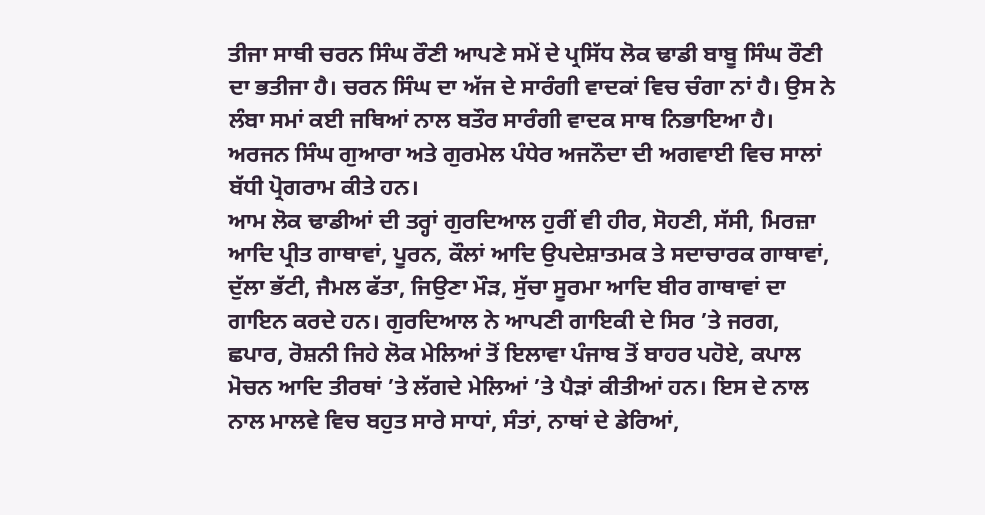ਤੀਜਾ ਸਾਥੀ ਚਰਨ ਸਿੰਘ ਰੌਣੀ ਆਪਣੇ ਸਮੇਂ ਦੇ ਪ੍ਰਸਿੱਧ ਲੋਕ ਢਾਡੀ ਬਾਬੂ ਸਿੰਘ ਰੌਣੀ ਦਾ ਭਤੀਜਾ ਹੈ। ਚਰਨ ਸਿੰਘ ਦਾ ਅੱਜ ਦੇ ਸਾਰੰਗੀ ਵਾਦਕਾਂ ਵਿਚ ਚੰਗਾ ਨਾਂ ਹੈ। ਉਸ ਨੇ ਲੰਬਾ ਸਮਾਂ ਕਈ ਜਥਿਆਂ ਨਾਲ ਬਤੌਰ ਸਾਰੰਗੀ ਵਾਦਕ ਸਾਥ ਨਿਭਾਇਆ ਹੈ। ਅਰਜਨ ਸਿੰਘ ਗੁਆਰਾ ਅਤੇ ਗੁਰਮੇਲ ਪੰਧੇਰ ਅਜਨੌਦਾ ਦੀ ਅਗਵਾਈ ਵਿਚ ਸਾਲਾਂ ਬੱਧੀ ਪ੍ਰੋਗਰਾਮ ਕੀਤੇ ਹਨ।
ਆਮ ਲੋਕ ਢਾਡੀਆਂ ਦੀ ਤਰ੍ਹਾਂ ਗੁਰਦਿਆਲ ਹੁਰੀਂ ਵੀ ਹੀਰ, ਸੋਹਣੀ, ਸੱਸੀ, ਮਿਰਜ਼ਾ ਆਦਿ ਪ੍ਰੀਤ ਗਾਥਾਵਾਂ, ਪੂਰਨ, ਕੌਲਾਂ ਆਦਿ ਉਪਦੇਸ਼ਾਤਮਕ ਤੇ ਸਦਾਚਾਰਕ ਗਾਥਾਵਾਂ, ਦੁੱਲਾ ਭੱਟੀ, ਜੈਮਲ ਫੱਤਾ, ਜਿਉਣਾ ਮੌੜ, ਸੁੱਚਾ ਸੂਰਮਾ ਆਦਿ ਬੀਰ ਗਾਥਾਵਾਂ ਦਾ ਗਾਇਨ ਕਰਦੇ ਹਨ। ਗੁਰਦਿਆਲ ਨੇ ਆਪਣੀ ਗਾਇਕੀ ਦੇ ਸਿਰ ’ਤੇ ਜਰਗ, ਛਪਾਰ, ਰੋਸ਼ਨੀ ਜਿਹੇ ਲੋਕ ਮੇਲਿਆਂ ਤੋਂ ਇਲਾਵਾ ਪੰਜਾਬ ਤੋਂ ਬਾਹਰ ਪਹੋਏ, ਕਪਾਲ ਮੋਚਨ ਆਦਿ ਤੀਰਥਾਂ ’ਤੇ ਲੱਗਦੇ ਮੇਲਿਆਂ ’ਤੇ ਪੈੜਾਂ ਕੀਤੀਆਂ ਹਨ। ਇਸ ਦੇ ਨਾਲ ਨਾਲ ਮਾਲਵੇ ਵਿਚ ਬਹੁਤ ਸਾਰੇ ਸਾਧਾਂ, ਸੰਤਾਂ, ਨਾਥਾਂ ਦੇ ਡੇਰਿਆਂ,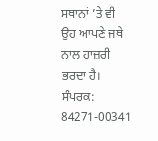ਸਥਾਨਾਂ ’ਤੇ ਵੀ ਉਹ ਆਪਣੇ ਜਥੇ ਨਾਲ ਹਾਜ਼ਰੀ ਭਰਦਾ ਹੈ।
ਸੰਪਰਕ: 84271-00341